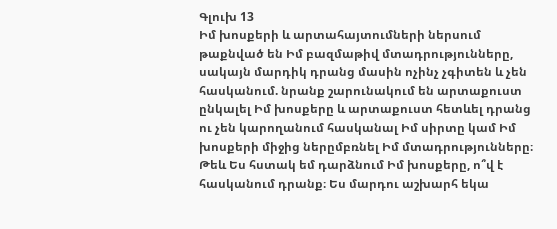Գլուխ 13
Իմ խոսքերի և արտահայտումների ներսում թաքնված են Իմ բազմաթիվ մտադրությունները, սակայն մարդիկ դրանց մասին ոչինչ չգիտեն և չեն հասկանում. նրանք շարունակում են արտաքուստ ընկալել Իմ խոսքերը և արտաքուստ հետևել դրանց ու չեն կարողանում հասկանալ Իմ սիրտը կամ Իմ խոսքերի միջից ներըմբռնել Իմ մտադրությունները։ Թեև Ես հստակ եմ դարձնում Իմ խոսքերը, ո՞վ է հասկանում դրանք։ Ես մարդու աշխարհ եկա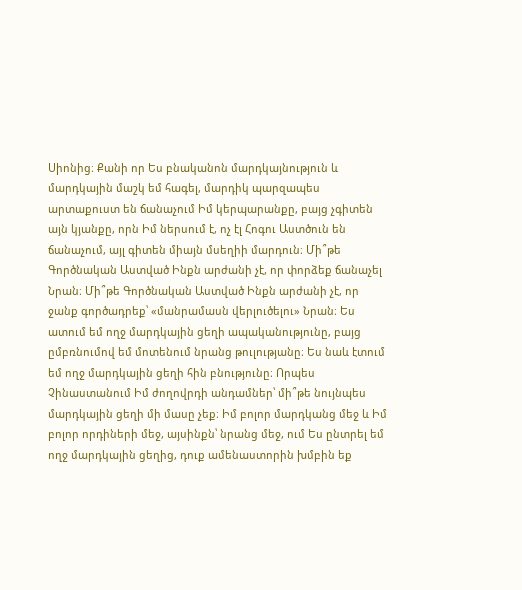Սիոնից։ Քանի որ Ես բնականոն մարդկայնություն և մարդկային մաշկ եմ հագել, մարդիկ պարզապես արտաքուստ են ճանաչում Իմ կերպարանքը, բայց չգիտեն այն կյանքը, որն Իմ ներսում է, ոչ էլ Հոգու Աստծուն են ճանաչում, այլ գիտեն միայն մսեղիի մարդուն։ Մի՞թե Գործնական Աստված Ինքն արժանի չէ, որ փորձեք ճանաչել Նրան։ Մի՞թե Գործնական Աստված Ինքն արժանի չէ, որ ջանք գործադրեք՝ «մանրամասն վերլուծելու» Նրան։ Ես ատում եմ ողջ մարդկային ցեղի ապականությունը, բայց ըմբռնումով եմ մոտենում նրանց թուլությանը։ Ես նաև էտում եմ ողջ մարդկային ցեղի հին բնությունը։ Որպես Չինաստանում Իմ ժողովրդի անդամներ՝ մի՞թե նույնպես մարդկային ցեղի մի մասը չեք։ Իմ բոլոր մարդկանց մեջ և Իմ բոլոր որդիների մեջ, այսինքն՝ նրանց մեջ, ում Ես ընտրել եմ ողջ մարդկային ցեղից, դուք ամենաստորին խմբին եք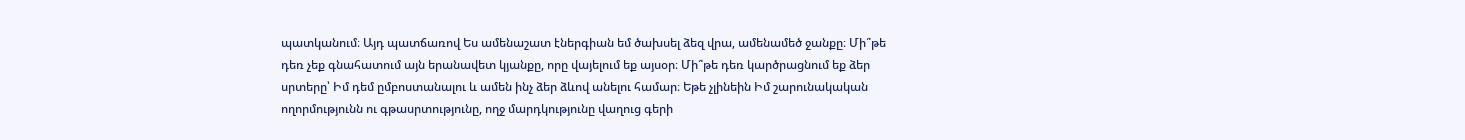պատկանում։ Այդ պատճառով Ես ամենաշատ էներգիան եմ ծախսել ձեզ վրա, ամենամեծ ջանքը։ Մի՞թե դեռ չեք գնահատում այն երանավետ կյանքը, որը վայելում եք այսօր։ Մի՞թե դեռ կարծրացնում եք ձեր սրտերը՝ Իմ դեմ ըմբոստանալու և ամեն ինչ ձեր ձևով անելու համար։ Եթե չլինեին Իմ շարունակական ողորմությունն ու գթասրտությունը, ողջ մարդկությունը վաղուց գերի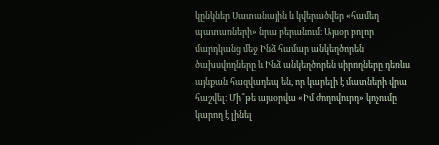կընկներ Սատանային և կվերածվեր «համեղ պատառների» նրա բերանում։ Այսօր բոլոր մարդկանց մեջ Ինձ համար անկեղծորեն ծախսվողները և Ինձ անկեղծորեն սիրողները դեռևս այնքան հազվադեպ են, որ կարելի է մատների վրա հաշվել։ Մի՞թե այսօրվա «Իմ ժողովուրդ» կոչումը կարող է լինել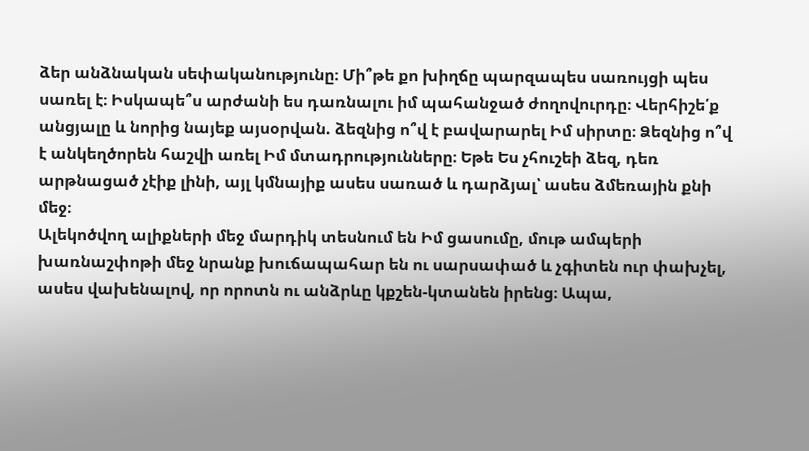ձեր անձնական սեփականությունը։ Մի՞թե քո խիղճը պարզապես սառույցի պես սառել է։ Իսկապե՞ս արժանի ես դառնալու իմ պահանջած ժողովուրդը։ Վերհիշե՛ք անցյալը և նորից նայեք այսօրվան. ձեզնից ո՞վ է բավարարել Իմ սիրտը։ Ձեզնից ո՞վ է անկեղծորեն հաշվի առել Իմ մտադրությունները։ Եթե Ես չհուշեի ձեզ, դեռ արթնացած չէիք լինի, այլ կմնայիք ասես սառած և դարձյալ՝ ասես ձմեռային քնի մեջ։
Ալեկոծվող ալիքների մեջ մարդիկ տեսնում են Իմ ցասումը, մութ ամպերի խառնաշփոթի մեջ նրանք խուճապահար են ու սարսափած և չգիտեն ուր փախչել, ասես վախենալով, որ որոտն ու անձրևը կքշեն-կտանեն իրենց։ Ապա,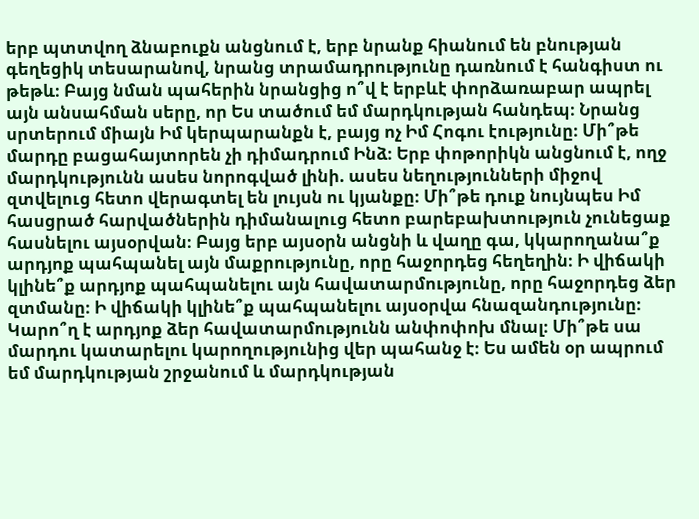երբ պտտվող ձնաբուքն անցնում է, երբ նրանք հիանում են բնության գեղեցիկ տեսարանով, նրանց տրամադրությունը դառնում է հանգիստ ու թեթև։ Բայց նման պահերին նրանցից ո՞վ է երբևէ փորձառաբար ապրել այն անսահման սերը, որ Ես տածում եմ մարդկության հանդեպ։ Նրանց սրտերում միայն Իմ կերպարանքն է, բայց ոչ Իմ Հոգու էությունը։ Մի՞թե մարդը բացահայտորեն չի դիմադրում Ինձ։ Երբ փոթորիկն անցնում է, ողջ մարդկությունն ասես նորոգված լինի. ասես նեղությունների միջով զտվելուց հետո վերագտել են լույսն ու կյանքը։ Մի՞թե դուք նույնպես Իմ հասցրած հարվածներին դիմանալուց հետո բարեբախտություն չունեցաք հասնելու այսօրվան։ Բայց երբ այսօրն անցնի և վաղը գա, կկարողանա՞ք արդյոք պահպանել այն մաքրությունը, որը հաջորդեց հեղեղին։ Ի վիճակի կլինե՞ք արդյոք պահպանելու այն հավատարմությունը, որը հաջորդեց ձեր զտմանը։ Ի վիճակի կլինե՞ք պահպանելու այսօրվա հնազանդությունը։ Կարո՞ղ է արդյոք ձեր հավատարմությունն անփոփոխ մնալ։ Մի՞թե սա մարդու կատարելու կարողությունից վեր պահանջ է։ Ես ամեն օր ապրում եմ մարդկության շրջանում և մարդկության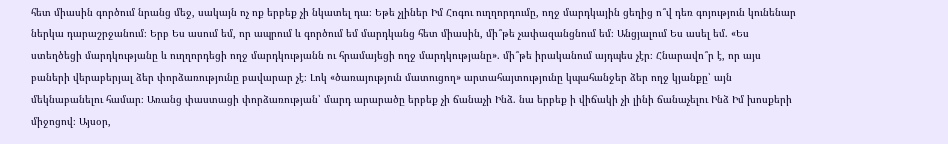հետ միասին գործում նրանց մեջ, սակայն ոչ ոք երբեք չի նկատել դա։ Եթե չլիներ Իմ Հոգու ուղղորդումը, ողջ մարդկային ցեղից ո՞վ դեռ գոյություն կունենար ներկա դարաշրջանում։ Երբ Ես ասում եմ, որ ապրում և գործում եմ մարդկանց հետ միասին, մի՞թե չափազանցնում եմ։ Անցյալում Ես ասել եմ. «Ես ստեղծեցի մարդկությանը և ուղղորդեցի ողջ մարդկությանն ու հրամայեցի ողջ մարդկությանը». մի՞թե իրականում այդպես չէր։ Հնարավո՞ր է, որ այս բաների վերաբերյալ ձեր փորձառությունը բավարար չէ։ Լոկ «ծառայություն մատուցող» արտահայտությունը կպահանջեր ձեր ողջ կյանքը՝ այն մեկնաբանելու համար։ Առանց փաստացի փորձառության՝ մարդ արարածը երբեք չի ճանաչի Ինձ. նա երբեք ի վիճակի չի լինի ճանաչելու Ինձ Իմ խոսքերի միջոցով։ Այսօր,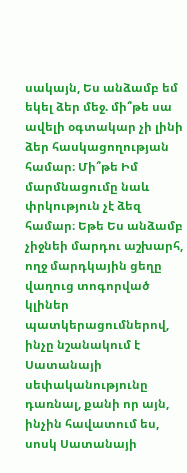սակայն, Ես անձամբ եմ եկել ձեր մեջ. մի՞թե սա ավելի օգտակար չի լինի ձեր հասկացողության համար։ Մի՞թե Իմ մարմնացումը նաև փրկություն չէ ձեզ համար։ Եթե Ես անձամբ չիջնեի մարդու աշխարհ, ողջ մարդկային ցեղը վաղուց տոգորված կլիներ պատկերացումներով, ինչը նշանակում է Սատանայի սեփականությունը դառնալ, քանի որ այն, ինչին հավատում ես, սոսկ Սատանայի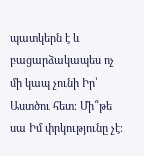պատկերն է և բացարձակապես ոչ մի կապ չունի Իր՝ Աստծու հետ։ Մի՞թե սա Իմ փրկությունը չէ։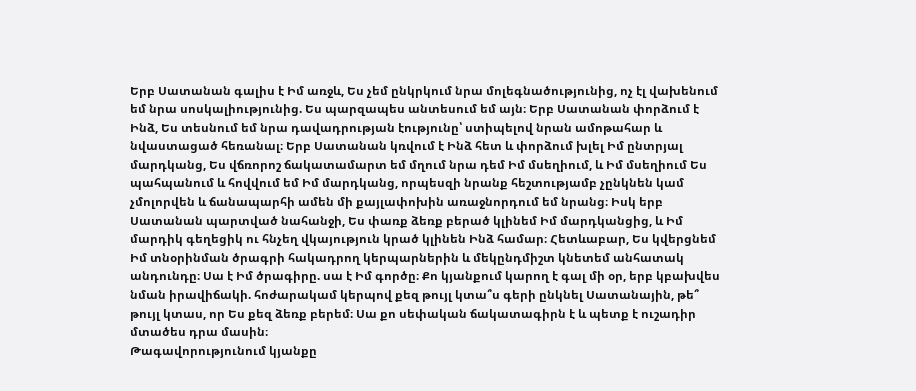Երբ Սատանան գալիս է Իմ առջև, Ես չեմ ընկրկում նրա մոլեգնածությունից, ոչ էլ վախենում եմ նրա սոսկալիությունից. Ես պարզապես անտեսում եմ այն։ Երբ Սատանան փորձում է Ինձ, Ես տեսնում եմ նրա դավադրության էությունը՝ ստիպելով նրան ամոթահար և նվաստացած հեռանալ։ Երբ Սատանան կռվում է Ինձ հետ և փորձում խլել Իմ ընտրյալ մարդկանց, Ես վճռորոշ ճակատամարտ եմ մղում նրա դեմ Իմ մսեղիում, և Իմ մսեղիում Ես պահպանում և հովվում եմ Իմ մարդկանց, որպեսզի նրանք հեշտությամբ չընկնեն կամ չմոլորվեն և ճանապարհի ամեն մի քայլափոխին առաջնորդում եմ նրանց։ Իսկ երբ Սատանան պարտված նահանջի, Ես փառք ձեռք բերած կլինեմ Իմ մարդկանցից, և Իմ մարդիկ գեղեցիկ ու հնչեղ վկայություն կրած կլինեն Ինձ համար։ Հետևաբար, Ես կվերցնեմ Իմ տնօրինման ծրագրի հակադրող կերպարներին և մեկընդմիշտ կնետեմ անհատակ անդունդը։ Սա է Իմ ծրագիրը. սա է Իմ գործը։ Քո կյանքում կարող է գալ մի օր, երբ կբախվես նման իրավիճակի. հոժարակամ կերպով քեզ թույլ կտա՞ս գերի ընկնել Սատանային, թե՞ թույլ կտաս, որ Ես քեզ ձեռք բերեմ։ Սա քո սեփական ճակատագիրն է և պետք է ուշադիր մտածես դրա մասին։
Թագավորությունում կյանքը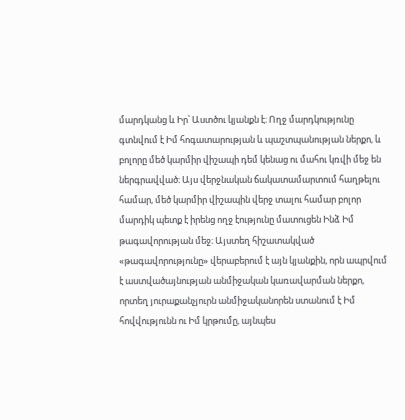մարդկանց և Իր՝ Աստծու կյանքն է։ Ողջ մարդկությունը գտնվում է Իմ հոգատարության և պաշտպանության ներքո, և բոլորը մեծ կարմիր վիշապի դեմ կենաց ու մահու կռվի մեջ են ներգրավված։ Այս վերջնական ճակատամարտում հաղթելու համար, մեծ կարմիր վիշապին վերջ տալու համար բոլոր մարդիկ պետք է իրենց ողջ էությունը մատուցեն Ինձ Իմ թագավորության մեջ։ Այստեղ հիշատակված «թագավորությունը» վերաբերում է այն կյանքին, որն ապրվում է աստվածայնության անմիջական կառավարման ներքո, որտեղ յուրաքանչյուրն անմիջականորեն ստանում է Իմ հովվությունն ու Իմ կրթումը, այնպես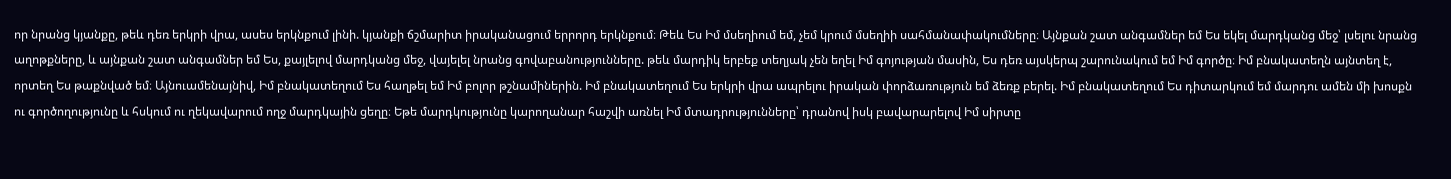որ նրանց կյանքը, թեև դեռ երկրի վրա, ասես երկնքում լինի. կյանքի ճշմարիտ իրականացում երրորդ երկնքում։ Թեև Ես Իմ մսեղիում եմ, չեմ կրում մսեղիի սահմանափակումները։ Այնքան շատ անգամներ եմ Ես եկել մարդկանց մեջ՝ լսելու նրանց աղոթքները, և այնքան շատ անգամներ եմ Ես, քայլելով մարդկանց մեջ, վայելել նրանց գովաբանությունները. թեև մարդիկ երբեք տեղյակ չեն եղել Իմ գոյության մասին, Ես դեռ այսկերպ շարունակում եմ Իմ գործը։ Իմ բնակատեղն այնտեղ է, որտեղ Ես թաքնված եմ։ Այնուամենայնիվ, Իմ բնակատեղում Ես հաղթել եմ Իմ բոլոր թշնամիներին. Իմ բնակատեղում Ես երկրի վրա ապրելու իրական փորձառություն եմ ձեռք բերել. Իմ բնակատեղում Ես դիտարկում եմ մարդու ամեն մի խոսքն ու գործողությունը և հսկում ու ղեկավարում ողջ մարդկային ցեղը։ Եթե մարդկությունը կարողանար հաշվի առնել Իմ մտադրությունները՝ դրանով իսկ բավարարելով Իմ սիրտը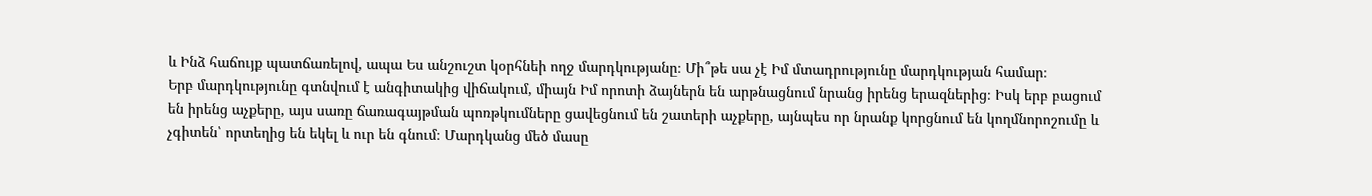և Ինձ հաճույք պատճառելով, ապա Ես անշուշտ կօրհնեի ողջ մարդկությանը։ Մի՞թե սա չէ Իմ մտադրությունը մարդկության համար։
Երբ մարդկությունը գտնվում է անգիտակից վիճակում, միայն Իմ որոտի ձայներն են արթնացնում նրանց իրենց երազներից։ Իսկ երբ բացում են իրենց աչքերը, այս սառը ճառագայթման պոռթկումները ցավեցնում են շատերի աչքերը, այնպես որ նրանք կորցնում են կողմնորոշումը և չգիտեն՝ որտեղից են եկել և ուր են գնում։ Մարդկանց մեծ մասը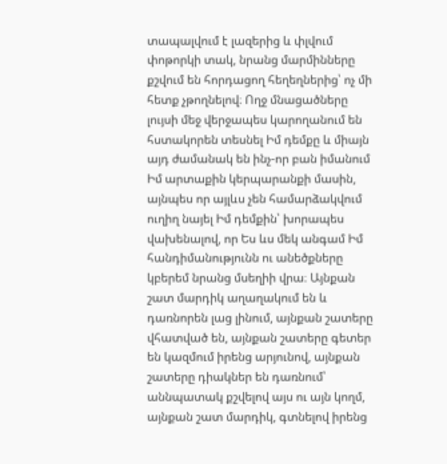տապալվում է լազերից և փլվում փոթորկի տակ, նրանց մարմինները քշվում են հորդացող հեղեղներից՝ ոչ մի հետք չթողնելով։ Ողջ մնացածները լույսի մեջ վերջապես կարողանում են հստակորեն տեսնել Իմ դեմքը և միայն այդ ժամանակ են ինչ-որ բան իմանում Իմ արտաքին կերպարանքի մասին, այնպես որ այլևս չեն համարձակվում ուղիղ նայել Իմ դեմքին՝ խորապես վախենալով, որ Ես ևս մեկ անգամ Իմ հանդիմանությունն ու անեծքները կբերեմ նրանց մսեղիի վրա։ Այնքան շատ մարդիկ աղաղակում են և դառնորեն լաց լինում, այնքան շատերը վհատված են, այնքան շատերը գետեր են կազմում իրենց արյունով, այնքան շատերը դիակներ են դառնում՝ աննպատակ քշվելով այս ու այն կողմ, այնքան շատ մարդիկ, գտնելով իրենց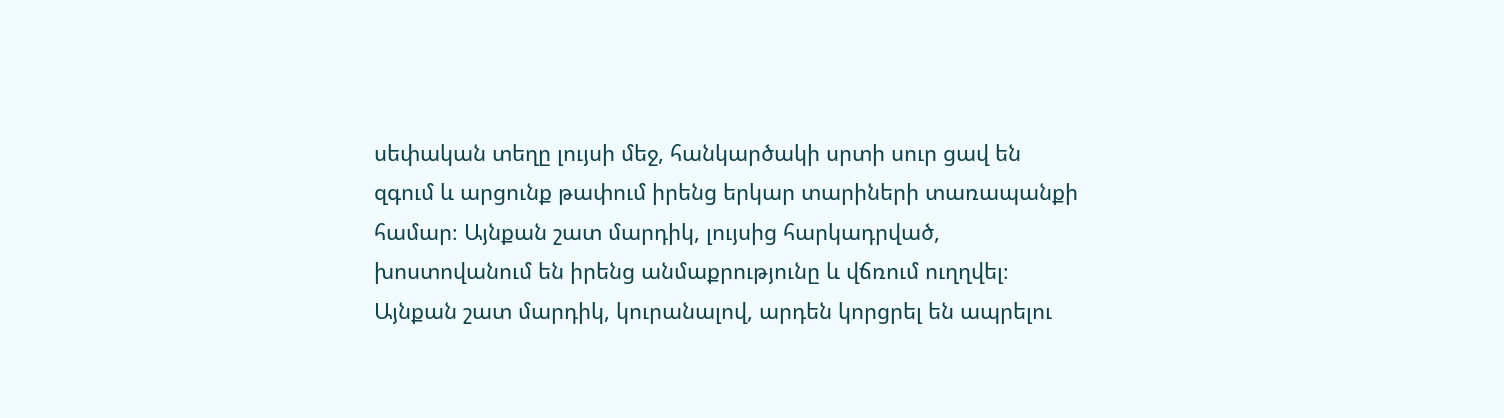սեփական տեղը լույսի մեջ, հանկարծակի սրտի սուր ցավ են զգում և արցունք թափում իրենց երկար տարիների տառապանքի համար։ Այնքան շատ մարդիկ, լույսից հարկադրված, խոստովանում են իրենց անմաքրությունը և վճռում ուղղվել։ Այնքան շատ մարդիկ, կուրանալով, արդեն կորցրել են ապրելու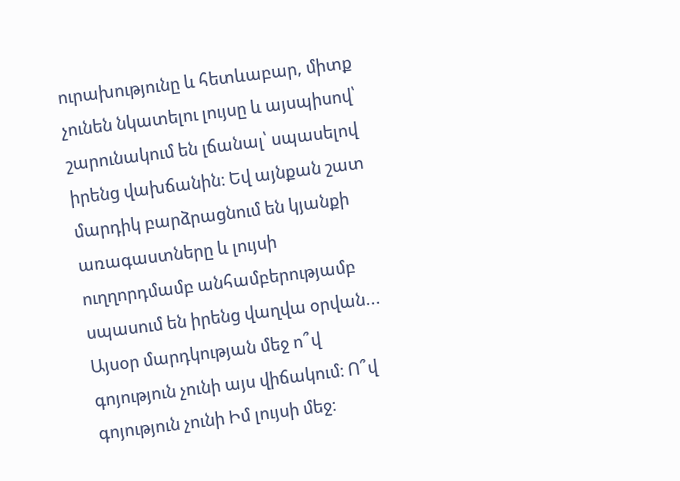ուրախությունը և հետևաբար, միտք չունեն նկատելու լույսը և այսպիսով՝ շարունակում են լճանալ՝ սպասելով իրենց վախճանին։ Եվ այնքան շատ մարդիկ բարձրացնում են կյանքի առագաստները և լույսի ուղղորդմամբ անհամբերությամբ սպասում են իրենց վաղվա օրվան... Այսօր մարդկության մեջ ո՞վ գոյություն չունի այս վիճակում։ Ո՞վ գոյություն չունի Իմ լույսի մեջ։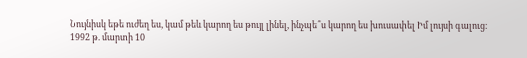Նույնիսկ եթե ուժեղ ես, կամ թեև կարող ես թույլ լինել, ինչպե՞ս կարող ես խուսափել Իմ լույսի գալուց։
1992 թ. մարտի 10